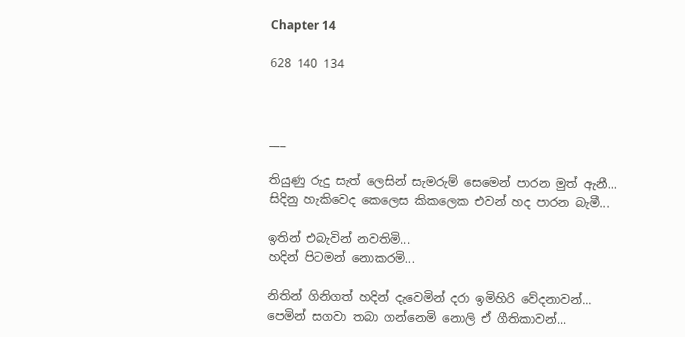Chapter 14

628 140 134



___

තියුණු රුදු සැත් ලෙසින් සැමරුම් සෙමෙන් පාරන මුත් ඇනී...
සිදිනු හැකිවෙද කෙලෙස කිකලෙක එවන් හද පාරන බැමී...

ඉතින් එබැවින් නවතිමි...
හදින් පිටමන් නොකරමි...

නිතින් ගිනිගත් හදින් දැවෙමින් දරා ඉමිහිරි වේදනාවන්...
පෙමින් සගවා තබා ගන්නෙමි නොලි ඒ ගීතිකාවන්...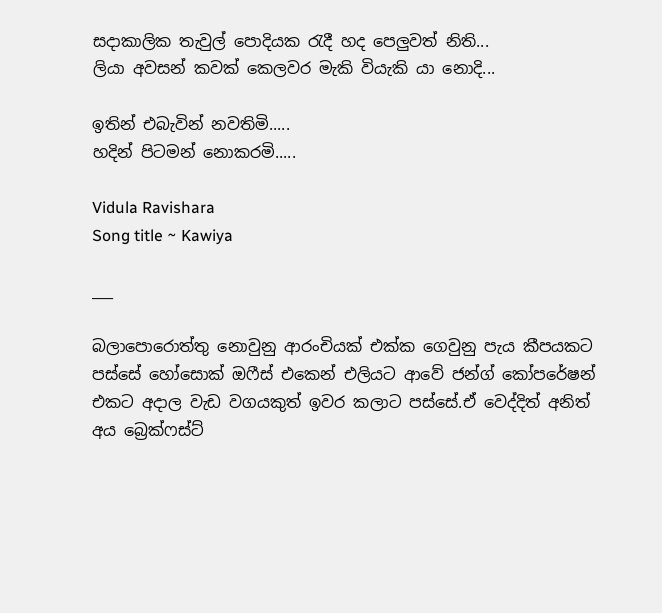සදාකාලික තැවුල් පොදියක රැදී හද පෙලුවත් නිති...
ලියා අවසන් කවක් කෙලවර මැකි වියැකි යා නොදි...

ඉතින් එබැවින් නවතිමි.....
හදින් පිටමන් නොකරමි.....

Vidula Ravishara
Song title ~ Kawiya

___

බලාපොරොත්තු නොවුනු ආරංචියක් එක්ක ගෙවුනු පැය කීපයකට පස්සේ හෝසොක් ඔෆීස් එකෙන් එලියට ආවේ ජන්ග් කෝපරේෂන් එකට අදාල වැඩ වගයකුත් ඉවර කලාට පස්සේ.ඒ වෙද්දිත් අනිත් අය බ්‍රෙක්ෆස්ට්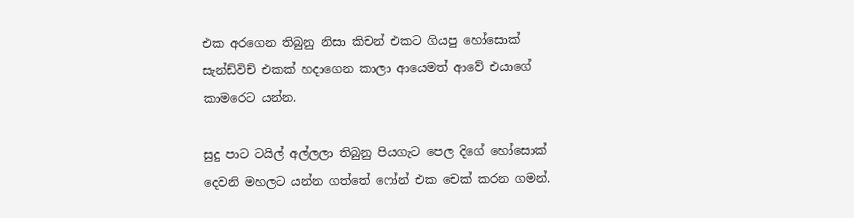එක අරගෙන තිබුනු නිසා කිචන් එකට ගියපු හෝසොක් සැන්ඩ්විච් එකක් හදාගෙන කාලා ආයෙමත් ආවේ එයාගේ කාමරෙට යන්න.

සුදු පාට ටයිල් අල්ලලා තිබුනු පියගැට පෙල දිගේ හෝසොක් දෙවනි මහලට යන්න ගත්තේ ෆෝන් එක චෙක් කරන ගමන්.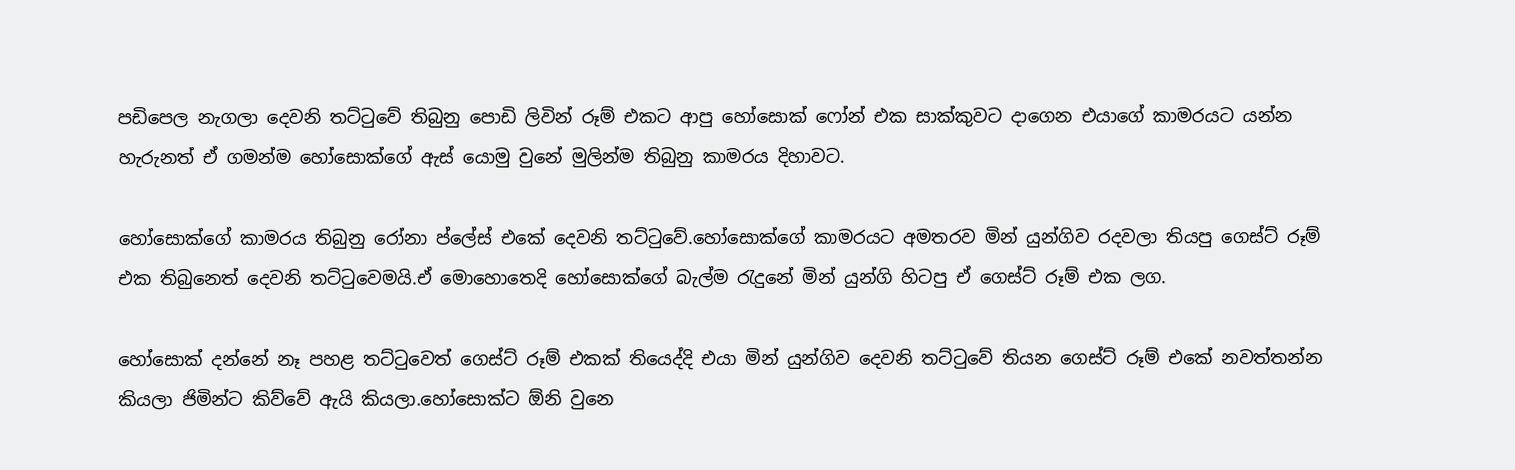පඩිපෙල නැගලා දෙවනි තට්ටුවේ තිබුනු පොඩි ලිවින් රූම් එකට ආපු හෝසොක් ෆෝන් එක සාක්කුවට දාගෙන එයාගේ කාමරයට යන්න හැරුනත් ඒ ගමන්ම හෝසොක්ගේ ඇස් යොමු වුනේ මුලින්ම තිබුනු කාමරය දිහාවට.

හෝසොක්ගේ කාමරය තිබුනු රෝනා ප්ලේස් එකේ දෙවනි තට්ටුවේ.හෝසොක්ගේ කාමරයට අමතරව මින් යුන්ගිව රදවලා තියපු ගෙස්ට් රූම් එක තිබුනෙත් දෙවනි තට්ටුවෙමයි.ඒ මොහොතෙදි හෝසොක්ගේ බැල්ම රැදුනේ මින් යුන්ගි හිටපු ඒ ගෙස්ට් රූම් එක ලග.

හෝසොක් දන්නේ නෑ පහළ තට්ටුවෙත් ගෙස්ට් රූම් එකක් තියෙද්දි එයා මින් යුන්ගිව දෙවනි තට්ටුවේ තියන ගෙස්ට් රූම් එකේ නවත්තන්න කියලා ජිමින්ට කිව්වේ ඇයි කියලා.හෝසොක්ට ඕනි වුනෙ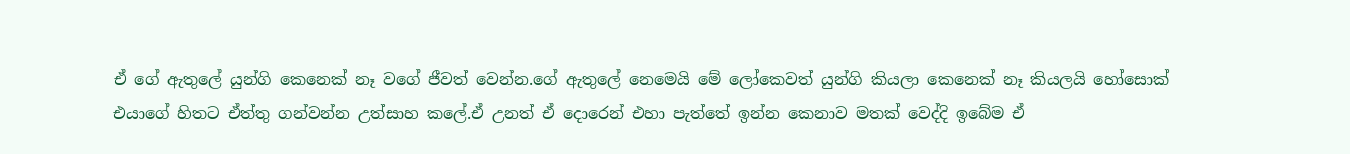ඒ ගේ ඇතුලේ යුන්ගි කෙනෙක් නෑ වගේ ජීවත් වෙන්න.ගේ ඇතුලේ නෙමෙයි මේ ලෝකෙවත් යුන්ගි කියලා කෙනෙක් නෑ කියලයි හෝසොක් එයාගේ හිතට ඒත්තු ගන්වන්න උත්සාහ කලේ.ඒ උනත් ඒ දොරෙන් එහා පැත්තේ ඉන්න කෙනාව මතක් වෙද්දි ඉබේම ඒ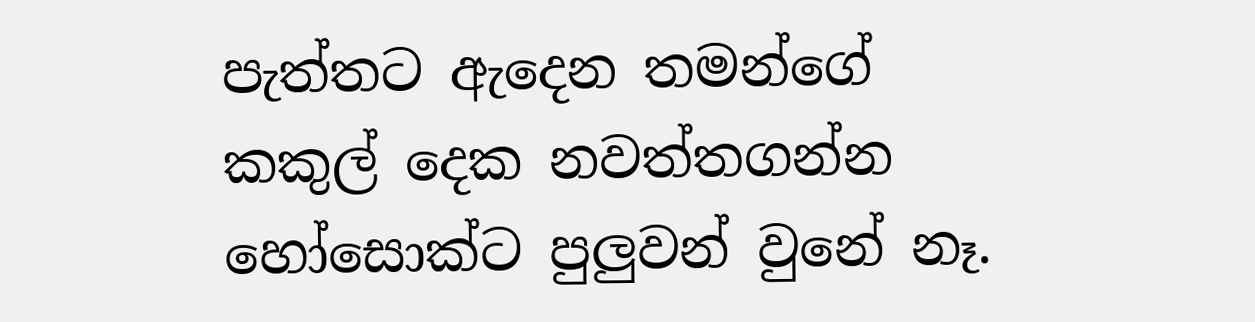පැත්තට ඇදෙන තමන්ගේ කකුල් දෙක නවත්තගන්න හෝසොක්ට පුලුවන් වුනේ නෑ.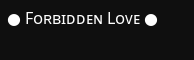● Fᴏʀʙɪᴅᴅᴇɴ Lᴏᴠᴇ ●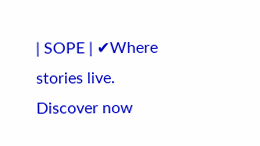| SOPE | ✔Where stories live. Discover now